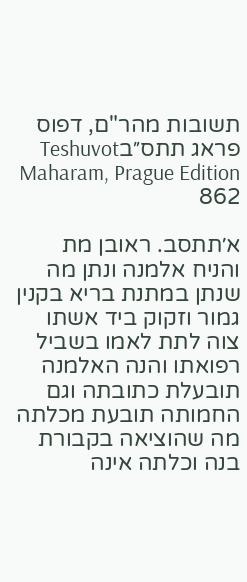תשובות מהר"ם, דפוס פראג תתס״בTeshuvot Maharam, Prague Edition 862

א׳תתסב. ראובן מת והניח אלמנה ונתן מה שנתן במתנת בריא בקנין גמור וזקוק ביד אשתו צוה לתת לאמו בשביל רפואתו והנה האלמנה תובעלת כתובתה וגם החמותה תובעת מכלתה מה שהוציאה בקבורת בנה וכלתה אינה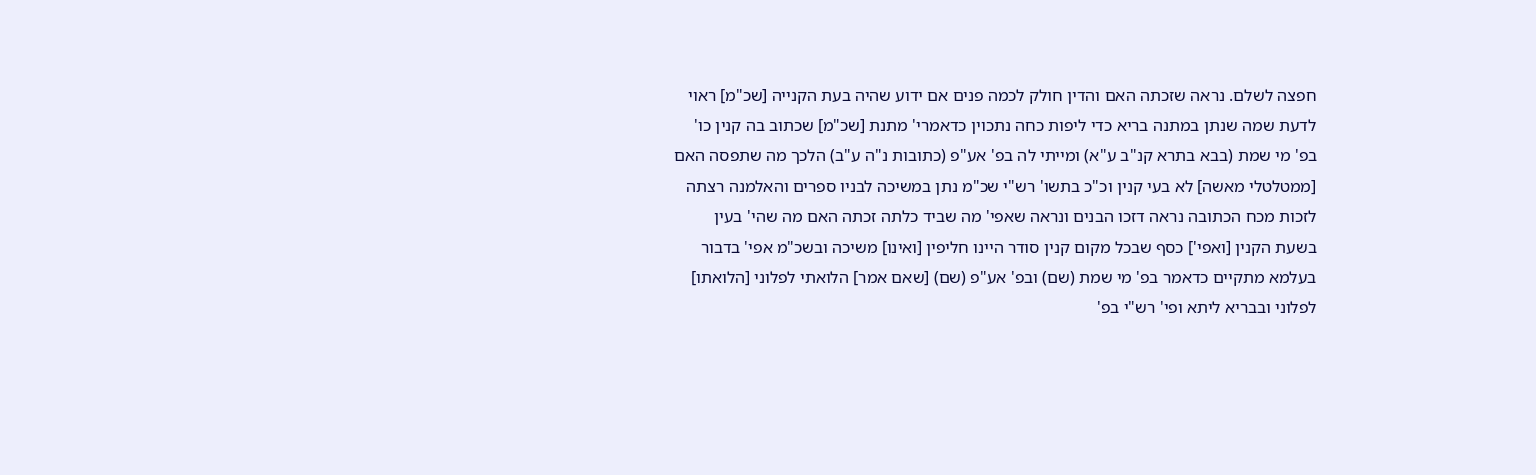חפצה לשלם. נראה שזכתה האם והדין חולק לכמה פנים אם ידוע שהיה בעת הקנייה [שכ"מ] ראוי לדעת שמה שנתן במתנה בריא כדי ליפות כחה נתכוין כדאמרי' מתנת [שכ"מ] שכתוב בה קנין כו' בפ' מי שמת (בבא בתרא קנ"ב ע"א) ומייתי לה בפ' אע"פ (כתובות נ"ה ע"ב) הלכך מה שתפסה האם [ממטלטלי מאשה] לא בעי קנין וכ"כ בתשו' רש"י שכ"מ נתן במשיכה לבניו ספרים והאלמנה רצתה לזכות מכח הכתובה נראה דזכו הבנים ונראה שאפי' מה שביד כלתה זכתה האם מה שהי' בעין בשעת הקנין [ואפי'] כסף שבכל מקום קנין סודר היינו חליפין [ואינו] משיכה ובשכ"מ אפי' בדבור בעלמא מתקיים כדאמר בפ' מי שמת (שם) ובפ' אע"פ (שם) [שאם אמר] הלואתי לפלוני [הלואתו] לפלוני ובבריא ליתא ופי' רש"י בפ'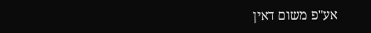אע"פ משום דאין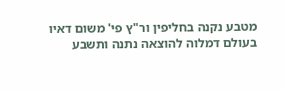מטבע נקנה בחליפין ור"ץ פי' משום דאיו בעולם דמלוה להוצאה נתנה ותשבע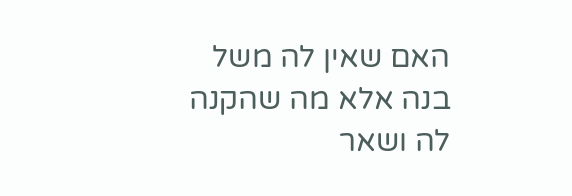האם שאין לה משל בנה אלא מה שהקנה לה ושאר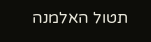תטול האלמנה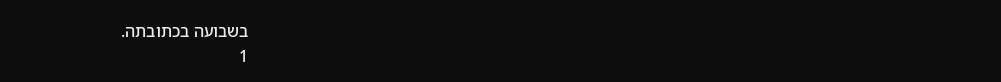בשבועה בכתובתה.
1